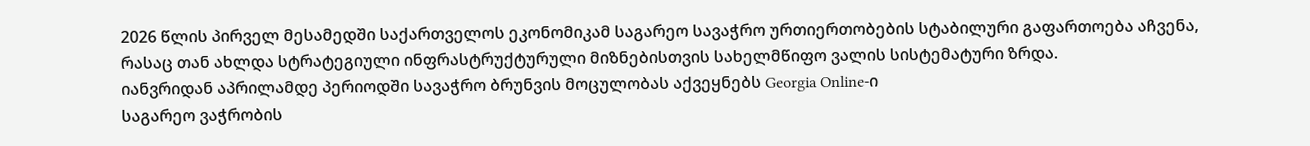2026 წლის პირველ მესამედში საქართველოს ეკონომიკამ საგარეო სავაჭრო ურთიერთობების სტაბილური გაფართოება აჩვენა, რასაც თან ახლდა სტრატეგიული ინფრასტრუქტურული მიზნებისთვის სახელმწიფო ვალის სისტემატური ზრდა.
იანვრიდან აპრილამდე პერიოდში სავაჭრო ბრუნვის მოცულობას აქვეყნებს Georgia Online-ი
საგარეო ვაჭრობის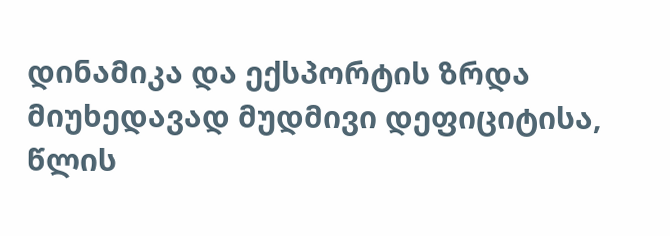დინამიკა და ექსპორტის ზრდა
მიუხედავად მუდმივი დეფიციტისა, წლის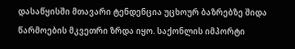დასაწყისში მთავარი ტენდენცია უცხოურ ბაზრებზე შიდა წარმოების მკვეთრი ზრდა იყო. საქონლის იმპორტი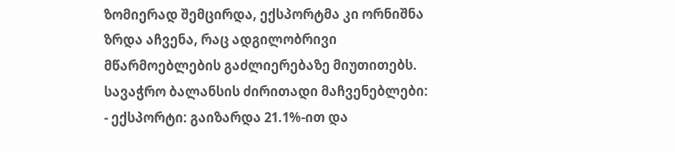ზომიერად შემცირდა, ექსპორტმა კი ორნიშნა ზრდა აჩვენა, რაც ადგილობრივი მწარმოებლების გაძლიერებაზე მიუთითებს.
სავაჭრო ბალანსის ძირითადი მაჩვენებლები:
- ექსპორტი: გაიზარდა 21.1%-ით და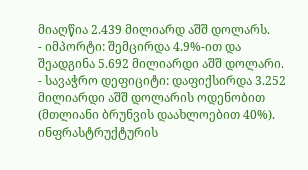მიაღწია 2.439 მილიარდ აშშ დოლარს.
- იმპორტი: შემცირდა 4.9%-ით და შეადგინა 5.692 მილიარდი აშშ დოლარი.
- სავაჭრო დეფიციტი: დაფიქსირდა 3.252 მილიარდი აშშ დოლარის ოდენობით (მთლიანი ბრუნვის დაახლოებით 40%).
ინფრასტრუქტურის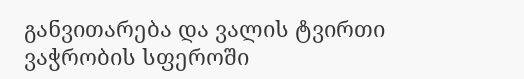განვითარება და ვალის ტვირთი
ვაჭრობის სფეროში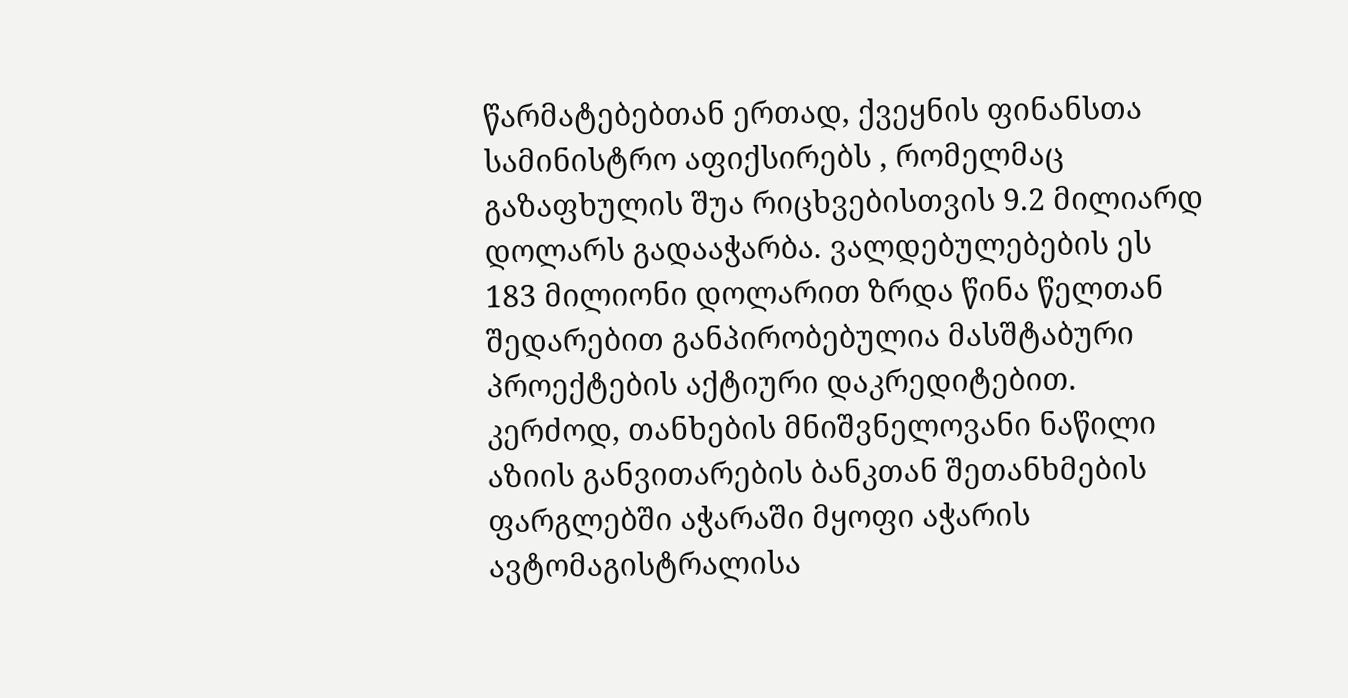წარმატებებთან ერთად, ქვეყნის ფინანსთა სამინისტრო აფიქსირებს , რომელმაც გაზაფხულის შუა რიცხვებისთვის 9.2 მილიარდ დოლარს გადააჭარბა. ვალდებულებების ეს 183 მილიონი დოლარით ზრდა წინა წელთან შედარებით განპირობებულია მასშტაბური პროექტების აქტიური დაკრედიტებით. კერძოდ, თანხების მნიშვნელოვანი ნაწილი აზიის განვითარების ბანკთან შეთანხმების ფარგლებში აჭარაში მყოფი აჭარის ავტომაგისტრალისა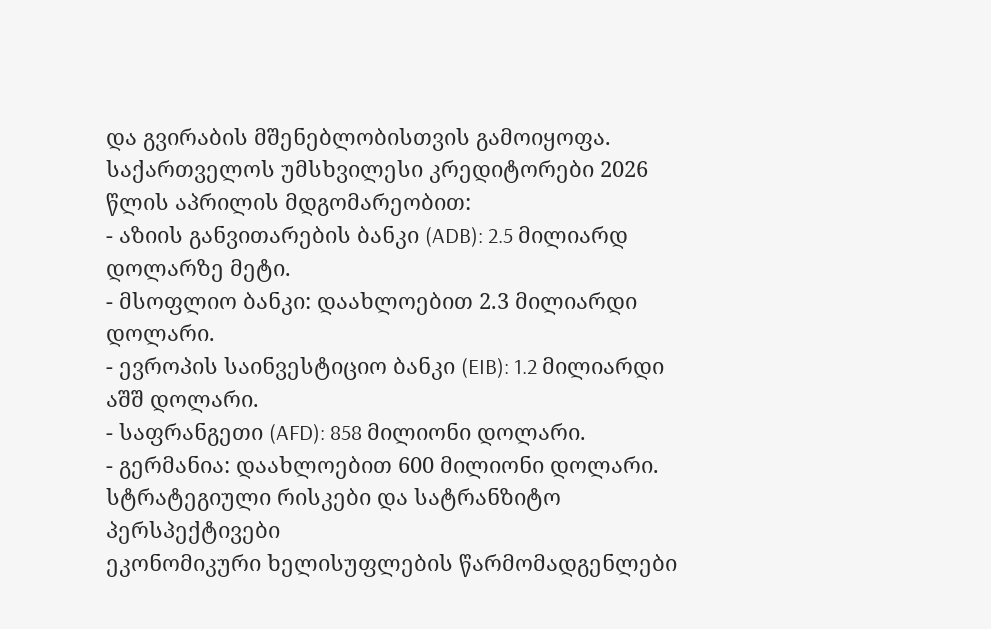და გვირაბის მშენებლობისთვის გამოიყოფა.
საქართველოს უმსხვილესი კრედიტორები 2026 წლის აპრილის მდგომარეობით:
- აზიის განვითარების ბანკი (ADB): 2.5 მილიარდ დოლარზე მეტი.
- მსოფლიო ბანკი: დაახლოებით 2.3 მილიარდი დოლარი.
- ევროპის საინვესტიციო ბანკი (EIB): 1.2 მილიარდი აშშ დოლარი.
- საფრანგეთი (AFD): 858 მილიონი დოლარი.
- გერმანია: დაახლოებით 600 მილიონი დოლარი.
სტრატეგიული რისკები და სატრანზიტო პერსპექტივები
ეკონომიკური ხელისუფლების წარმომადგენლები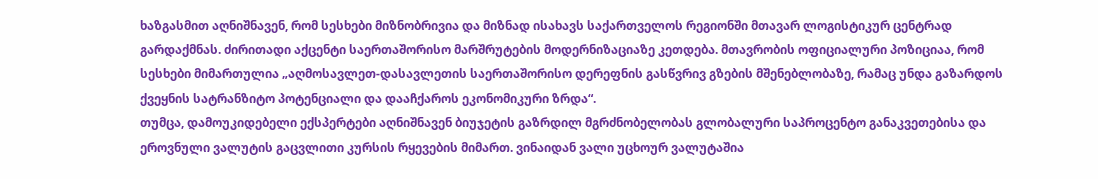ხაზგასმით აღნიშნავენ, რომ სესხები მიზნობრივია და მიზნად ისახავს საქართველოს რეგიონში მთავარ ლოგისტიკურ ცენტრად გარდაქმნას. ძირითადი აქცენტი საერთაშორისო მარშრუტების მოდერნიზაციაზე კეთდება. მთავრობის ოფიციალური პოზიციაა, რომ სესხები მიმართულია „აღმოსავლეთ-დასავლეთის საერთაშორისო დერეფნის გასწვრივ გზების მშენებლობაზე, რამაც უნდა გაზარდოს ქვეყნის სატრანზიტო პოტენციალი და დააჩქაროს ეკონომიკური ზრდა“.
თუმცა, დამოუკიდებელი ექსპერტები აღნიშნავენ ბიუჯეტის გაზრდილ მგრძნობელობას გლობალური საპროცენტო განაკვეთებისა და ეროვნული ვალუტის გაცვლითი კურსის რყევების მიმართ. ვინაიდან ვალი უცხოურ ვალუტაშია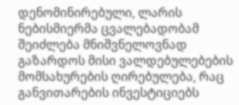დენომინირებული, ლარის ნებისმიერმა ცვალებადობამ შეიძლება მნიშვნელოვნად გაზარდოს მისი ვალდებულებების მომსახურების ღირებულება, რაც განვითარების ინვესტიციებს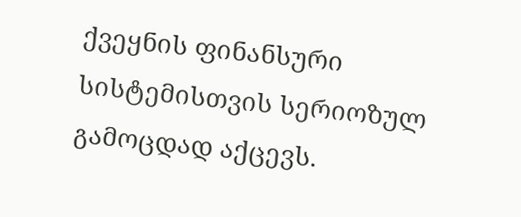ქვეყნის ფინანსური სისტემისთვის სერიოზულ გამოცდად აქცევს.